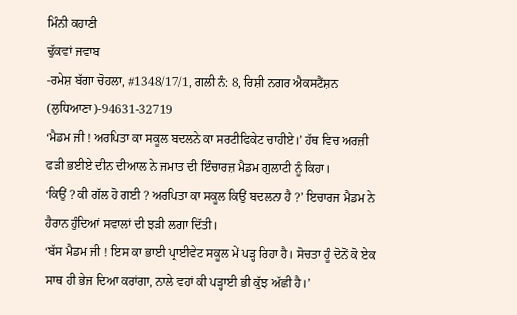ਮਿੰਨੀ ਕਹਾਣੀ
ਢੁੱਕਵਾਂ ਜਵਾਬ
-ਰਮੇਸ਼ ਬੱਗਾ ਚੋਹਲਾ, #1348/17/1, ਗਲੀ ਨੰ: 8, ਰਿਸ਼ੀ ਨਗਰ ਐਕਸਟੈਂਸ਼ਨ (ਲੁਧਿਆਣਾ)-94631-32719
‘ਮੈਡਮ ਜੀ ! ਅਰਪਿਤਾ ਕਾ ਸਕੂਲ ਬਦਲਨੇ ਕਾ ਸਰਟੀਫਿਕੇਟ ਚਾਹੀਏ।’ ਹੱਥ ਵਿਚ ਅਰਜ਼ੀ ਫੜੀ ਭਈਏ ਦੀਨ ਦੀਆਲ ਨੇ ਜਮਾਤ ਦੀ ਇੰਚਾਰਜ਼ ਮੈਡਮ ਗੁਲਾਟੀ ਨੂੰ ਕਿਹਾ।
‘ਕਿਉਂ ? ਕੀ ਗੱਲ ਹੋ ਗਈ ? ਅਰਪਿਤਾ ਕਾ ਸਕੂਲ ਕਿਉਂ ਬਦਲਨਾ ਹੈ ?’ ਇਚਾਰਜ ਮੈਡਮ ਨੇ ਹੈਰਾਨ ਹੁੰਦਿਆਂ ਸਵਾਲਾਂ ਦੀ ਝੜੀ ਲਗਾ ਦਿੱਤੀ।
‘ਬੱਸ ਮੈਡਮ ਜੀ ! ਇਸ ਕਾ ਭਾਈ ਪ੍ਰਾਈਵੇਟ ਸਕੂਲ ਮੇਂ ਪੜ੍ਹ ਰਿਹਾ ਹੈ। ਸੋਚਤਾ ਹੂੰ ਦੋਨੋਂ ਕੋ ਏਕ ਸਾਥ ਹੀ ਭੇਜ ਦਿਆ ਕਰਾਂਗਾ, ਨਾਲੇ ਵਹਾਂ ਕੀ ਪੜ੍ਹਾਈ ਭੀ ਕੁੱਝ ਅੱਛੀ ਹੈ।’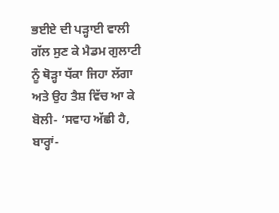ਭਈਏ ਦੀ ਪੜ੍ਹਾਈ ਵਾਲੀ ਗੱਲ ਸੁਣ ਕੇ ਮੈਡਮ ਗੁਲਾਟੀ ਨੂੰ ਥੋੜ੍ਹਾ ਧੱਕਾ ਜਿਹਾ ਲੱਗਾ ਅਤੇ ਉਹ ਤੈਸ਼ ਵਿੱਚ ਆ ਕੇ ਬੋਲੀ- ‘ਸਵਾਹ ਅੱਛੀ ਹੈ, ਬਾਰ੍ਹਾਂ-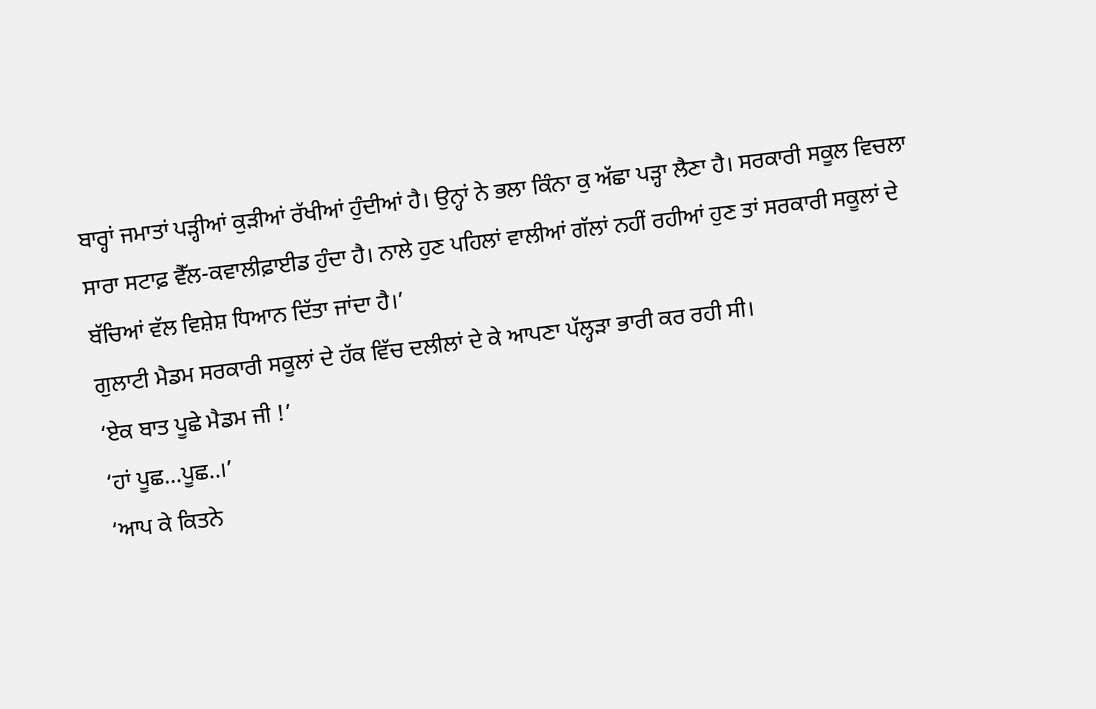ਬਾਰ੍ਹਾਂ ਜਮਾਤਾਂ ਪੜ੍ਹੀਆਂ ਕੁੜੀਆਂ ਰੱਖੀਆਂ ਹੁੰਦੀਆਂ ਹੈ। ਉਨ੍ਹਾਂ ਨੇ ਭਲਾ ਕਿੰਨਾ ਕੁ ਅੱਛਾ ਪੜ੍ਹਾ ਲੈਣਾ ਹੈ। ਸਰਕਾਰੀ ਸਕੂਲ ਵਿਚਲਾ ਸਾਰਾ ਸਟਾਫ਼ ਵੈੱਲ-ਕਵਾਲੀਫ਼ਾਈਡ ਹੁੰਦਾ ਹੈ। ਨਾਲੇ ਹੁਣ ਪਹਿਲਾਂ ਵਾਲੀਆਂ ਗੱਲਾਂ ਨਹੀਂ ਰਹੀਆਂ ਹੁਣ ਤਾਂ ਸਰਕਾਰੀ ਸਕੂਲਾਂ ਦੇ ਬੱਚਿਆਂ ਵੱਲ ਵਿਸ਼ੇਸ਼ ਧਿਆਨ ਦਿੱਤਾ ਜਾਂਦਾ ਹੈ।’
ਗੁਲਾਟੀ ਮੈਡਮ ਸਰਕਾਰੀ ਸਕੂਲਾਂ ਦੇ ਹੱਕ ਵਿੱਚ ਦਲੀਲਾਂ ਦੇ ਕੇ ਆਪਣਾ ਪੱਲ੍ਹੜਾ ਭਾਰੀ ਕਰ ਰਹੀ ਸੀ।
‘ਏਕ ਬਾਤ ਪੂਛੇ ਮੈਡਮ ਜੀ !’
‘ਹਾਂ ਪੂਛ…ਪੂਛ..।’
‘ਆਪ ਕੇ ਕਿਤਨੇ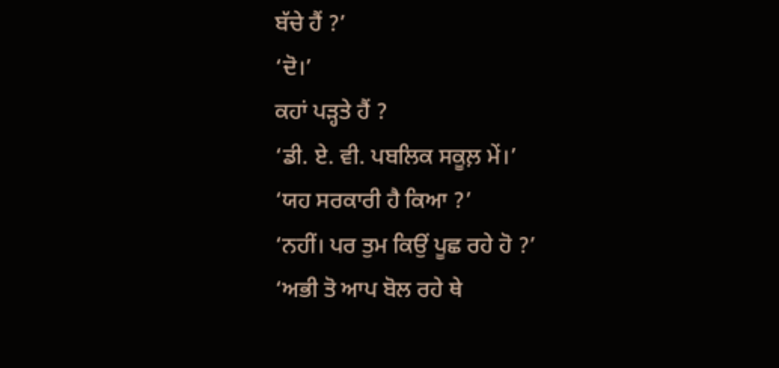ਬੱਚੇ ਹੈਂ ?’
‘ਦੋ।’
ਕਹਾਂ ਪੜ੍ਹਤੇ ਹੈਂ ?
‘ਡੀ. ਏ. ਵੀ. ਪਬਲਿਕ ਸਕੂਲ਼ ਮੇਂ।’
‘ਯਹ ਸਰਕਾਰੀ ਹੈ ਕਿਆ ?’
‘ਨਹੀਂ। ਪਰ ਤੁਮ ਕਿਉਂ ਪੂਛ ਰਹੇ ਹੋ ?’
‘ਅਭੀ ਤੋ ਆਪ ਬੋਲ ਰਹੇ ਥੇ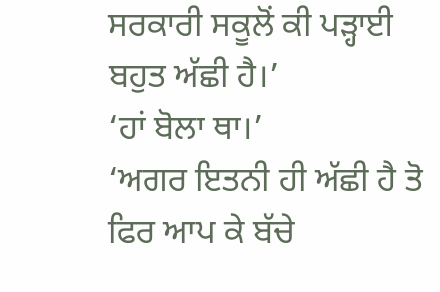ਸਰਕਾਰੀ ਸਕੂਲੋਂ ਕੀ ਪੜ੍ਹਾਈ ਬਹੁਤ ਅੱਛੀ ਹੈ।’
‘ਹਾਂ ਬੋਲਾ ਥਾ।’
‘ਅਗਰ ਇਤਨੀ ਹੀ ਅੱਛੀ ਹੈ ਤੋ ਫਿਰ ਆਪ ਕੇ ਬੱਚੇ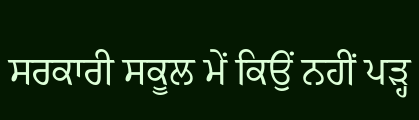ਸਰਕਾਰੀ ਸਕੂਲ ਮੇਂ ਕਿਉਂ ਨਹੀਂ ਪੜ੍ਹ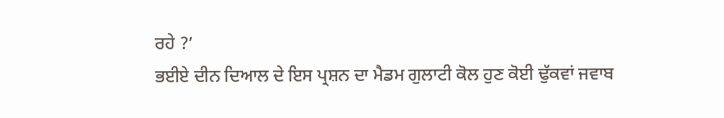ਰਹੇ ?’
ਭਈਏ ਦੀਨ ਦਿਆਲ ਦੇ ਇਸ ਪ੍ਰਸ਼ਨ ਦਾ ਮੈਡਮ ਗੁਲਾਟੀ ਕੋਲ ਹੁਣ ਕੋਈ ਢੁੱਕਵਾਂ ਜਵਾਬ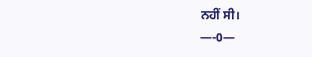ਨਹੀਂ ਸੀ।
—-0—